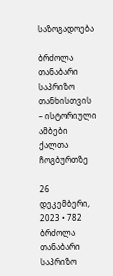საზოგადოება

ბრძოლა თანაბარი საპრიზო თანხისთვის – ისტორიული ამბები ქალთა ჩოგბურთზე

26 დეკემბერი, 2023 • 782
ბრძოლა თანაბარი საპრიზო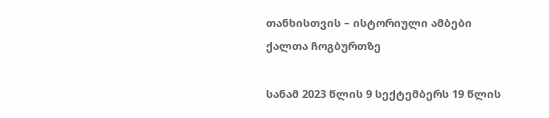თანხისთვის – ისტორიული ამბები ქალთა ჩოგბურთზე

სანამ 2023 წლის 9 სექტემბერს 19 წლის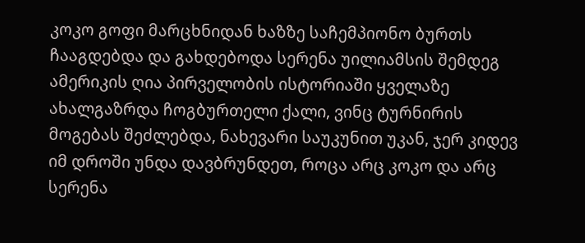კოკო გოფი მარცხნიდან ხაზზე საჩემპიონო ბურთს ჩააგდებდა და გახდებოდა სერენა უილიამსის შემდეგ ამერიკის ღია პირველობის ისტორიაში ყველაზე ახალგაზრდა ჩოგბურთელი ქალი, ვინც ტურნირის მოგებას შეძლებდა, ნახევარი საუკუნით უკან, ჯერ კიდევ იმ დროში უნდა დავბრუნდეთ, როცა არც კოკო და არც სერენა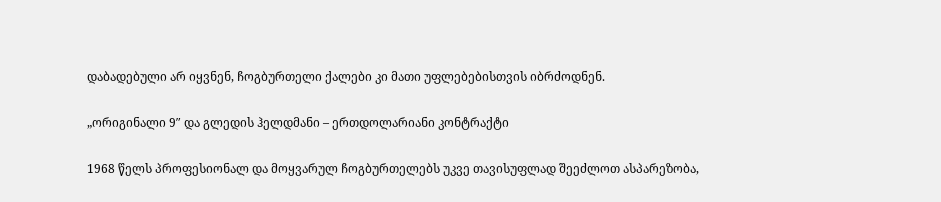დაბადებული არ იყვნენ, ჩოგბურთელი ქალები კი მათი უფლებებისთვის იბრძოდნენ.

„ორიგინალი 9″ და გლედის ჰელდმანი – ერთდოლარიანი კონტრაქტი

1968 წელს პროფესიონალ და მოყვარულ ჩოგბურთელებს უკვე თავისუფლად შეეძლოთ ასპარეზობა,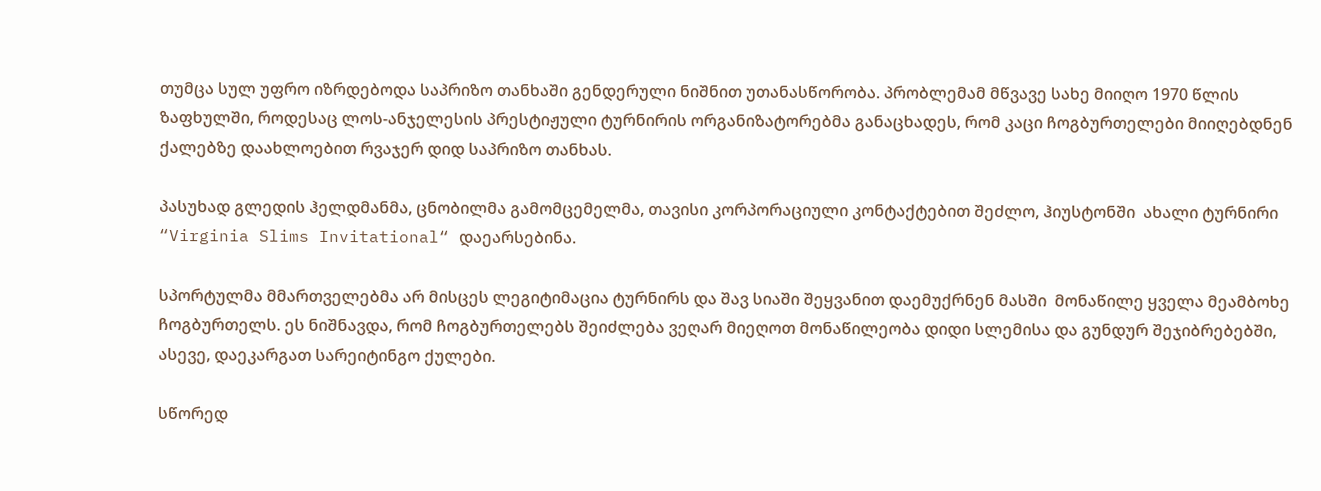თუმცა სულ უფრო იზრდებოდა საპრიზო თანხაში გენდერული ნიშნით უთანასწორობა. პრობლემამ მწვავე სახე მიიღო 1970 წლის ზაფხულში, როდესაც ლოს-ანჯელესის პრესტიჟული ტურნირის ორგანიზატორებმა განაცხადეს, რომ კაცი ჩოგბურთელები მიიღებდნენ ქალებზე დაახლოებით რვაჯერ დიდ საპრიზო თანხას.

პასუხად გლედის ჰელდმანმა, ცნობილმა გამომცემელმა, თავისი კორპორაციული კონტაქტებით შეძლო, ჰიუსტონში  ახალი ტურნირი “Virginia Slims Invitational“ დაეარსებინა.

სპორტულმა მმართველებმა არ მისცეს ლეგიტიმაცია ტურნირს და შავ სიაში შეყვანით დაემუქრნენ მასში  მონაწილე ყველა მეამბოხე ჩოგბურთელს. ეს ნიშნავდა, რომ ჩოგბურთელებს შეიძლება ვეღარ მიეღოთ მონაწილეობა დიდი სლემისა და გუნდურ შეჯიბრებებში, ასევე, დაეკარგათ სარეიტინგო ქულები.

სწორედ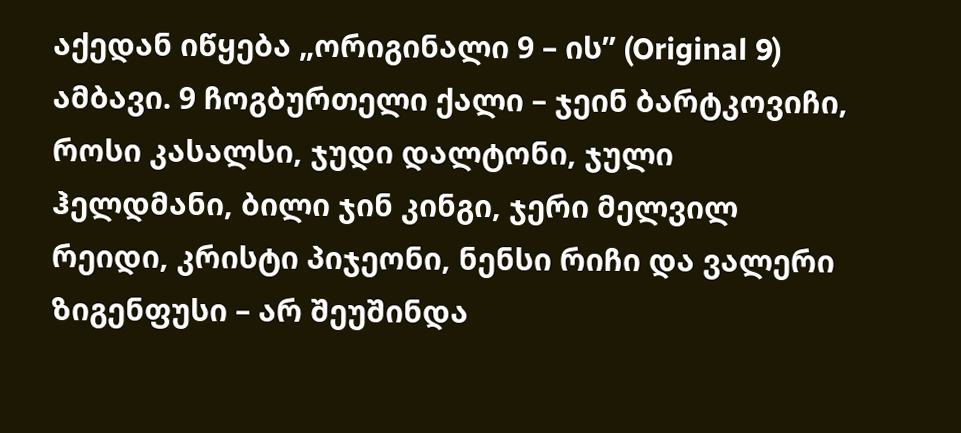აქედან იწყება „ორიგინალი 9 – ის” (Original 9) ამბავი. 9 ჩოგბურთელი ქალი – ჯეინ ბარტკოვიჩი, როსი კასალსი, ჯუდი დალტონი, ჯული ჰელდმანი, ბილი ჯინ კინგი, ჯერი მელვილ რეიდი, კრისტი პიჯეონი, ნენსი რიჩი და ვალერი ზიგენფუსი – არ შეუშინდა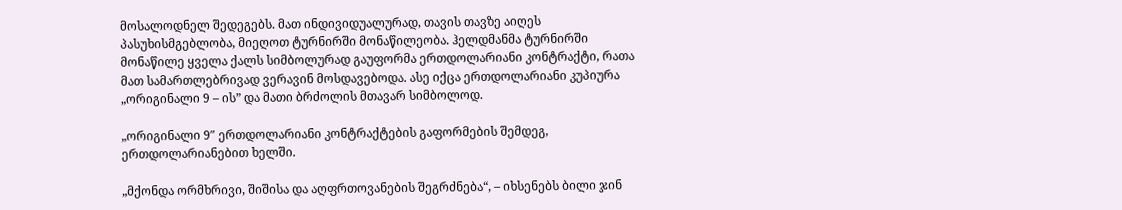მოსალოდნელ შედეგებს. მათ ინდივიდუალურად, თავის თავზე აიღეს პასუხისმგებლობა, მიეღოთ ტურნირში მონაწილეობა. ჰელდმანმა ტურნირში მონაწილე ყველა ქალს სიმბოლურად გაუფორმა ერთდოლარიანი კონტრაქტი, რათა მათ სამართლებრივად ვერავინ მოსდავებოდა. ასე იქცა ერთდოლარიანი კუპიურა „ორიგინალი 9 – ის” და მათი ბრძოლის მთავარ სიმბოლოდ.

„ორიგინალი 9″ ერთდოლარიანი კონტრაქტების გაფორმების შემდეგ, ერთდოლარიანებით ხელში.

„მქონდა ორმხრივი, შიშისა და აღფრთოვანების შეგრძნება“, – იხსენებს ბილი ჯინ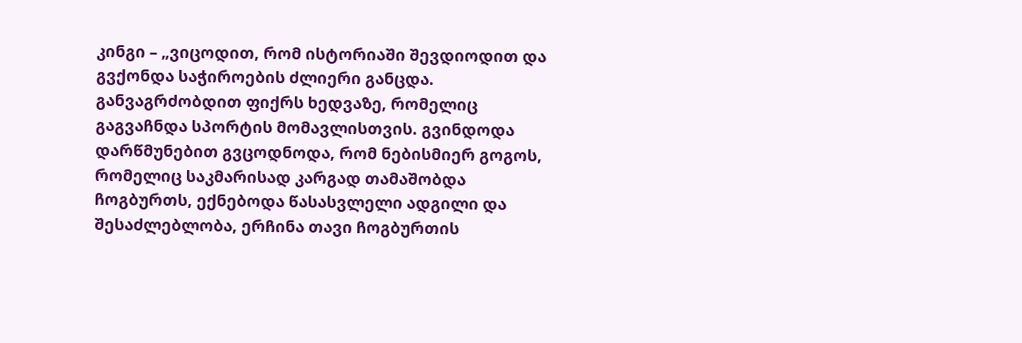კინგი – „ვიცოდით, რომ ისტორიაში შევდიოდით და გვქონდა საჭიროების ძლიერი განცდა. განვაგრძობდით ფიქრს ხედვაზე, რომელიც გაგვაჩნდა სპორტის მომავლისთვის. გვინდოდა დარწმუნებით გვცოდნოდა, რომ ნებისმიერ გოგოს, რომელიც საკმარისად კარგად თამაშობდა ჩოგბურთს, ექნებოდა წასასვლელი ადგილი და შესაძლებლობა, ერჩინა თავი ჩოგბურთის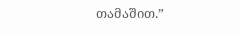თამაშით.”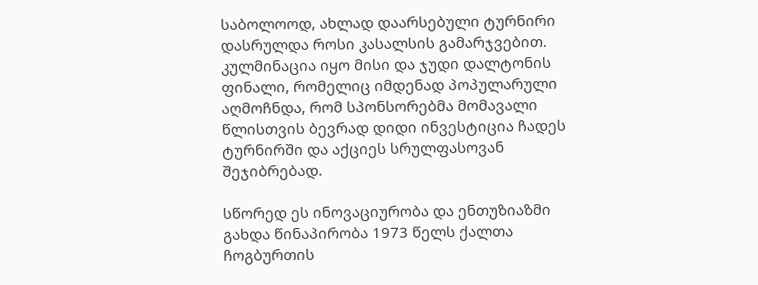საბოლოოდ, ახლად დაარსებული ტურნირი დასრულდა როსი კასალსის გამარჯვებით. კულმინაცია იყო მისი და ჯუდი დალტონის ფინალი, რომელიც იმდენად პოპულარული აღმოჩნდა, რომ სპონსორებმა მომავალი წლისთვის ბევრად დიდი ინვესტიცია ჩადეს ტურნირში და აქციეს სრულფასოვან შეჯიბრებად.

სწორედ ეს ინოვაციურობა და ენთუზიაზმი გახდა წინაპირობა 1973 წელს ქალთა ჩოგბურთის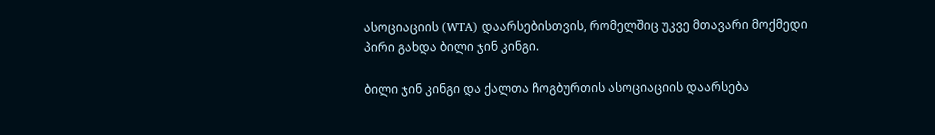ასოციაციის (WTA) დაარსებისთვის, რომელშიც უკვე მთავარი მოქმედი პირი გახდა ბილი ჯინ კინგი.

ბილი ჯინ კინგი და ქალთა ჩოგბურთის ასოციაციის დაარსება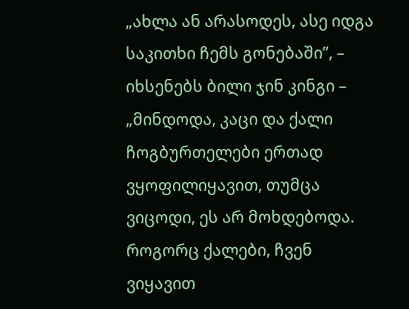„ახლა ან არასოდეს, ასე იდგა საკითხი ჩემს გონებაში”, – იხსენებს ბილი ჯინ კინგი – „მინდოდა, კაცი და ქალი ჩოგბურთელები ერთად ვყოფილიყავით, თუმცა ვიცოდი, ეს არ მოხდებოდა. როგორც ქალები, ჩვენ ვიყავით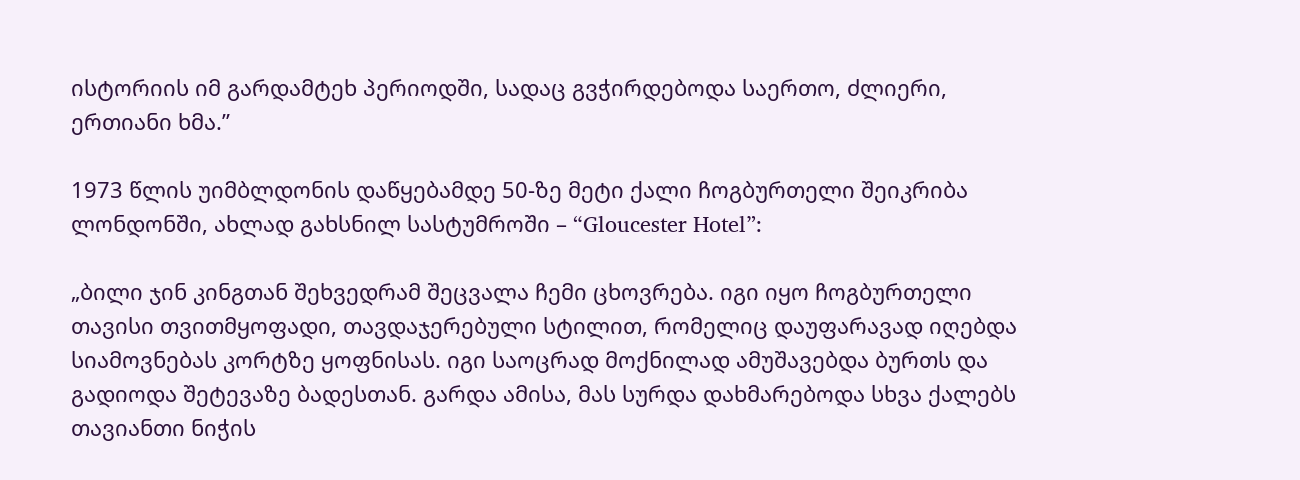ისტორიის იმ გარდამტეხ პერიოდში, სადაც გვჭირდებოდა საერთო, ძლიერი, ერთიანი ხმა.”

1973 წლის უიმბლდონის დაწყებამდე 50-ზე მეტი ქალი ჩოგბურთელი შეიკრიბა ლონდონში, ახლად გახსნილ სასტუმროში – “Gloucester Hotel”:

„ბილი ჯინ კინგთან შეხვედრამ შეცვალა ჩემი ცხოვრება. იგი იყო ჩოგბურთელი თავისი თვითმყოფადი, თავდაჯერებული სტილით, რომელიც დაუფარავად იღებდა სიამოვნებას კორტზე ყოფნისას. იგი საოცრად მოქნილად ამუშავებდა ბურთს და გადიოდა შეტევაზე ბადესთან. გარდა ამისა, მას სურდა დახმარებოდა სხვა ქალებს თავიანთი ნიჭის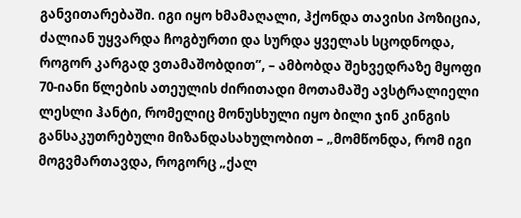განვითარებაში. იგი იყო ხმამაღალი, ჰქონდა თავისი პოზიცია, ძალიან უყვარდა ჩოგბურთი და სურდა ყველას სცოდნოდა, როგორ კარგად ვთამაშობდით”, – ამბობდა შეხვედრაზე მყოფი 70-იანი წლების ათეულის ძირითადი მოთამაშე ავსტრალიელი ლესლი ჰანტი, რომელიც მონუსხული იყო ბილი ჯინ კინგის განსაკუთრებული მიზანდასახულობით – „მომწონდა, რომ იგი მოგვმართავდა, როგორც „ქალ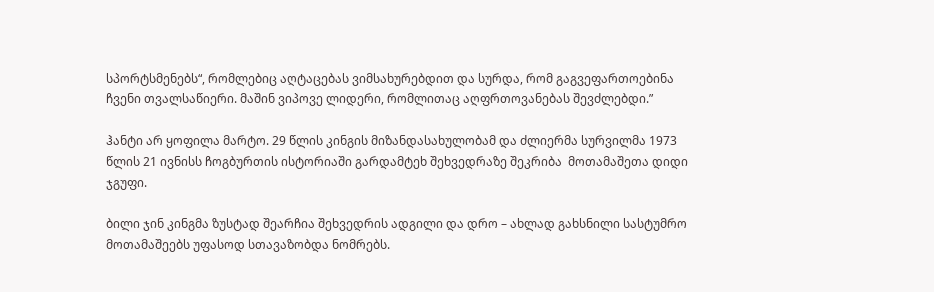სპორტსმენებს“, რომლებიც აღტაცებას ვიმსახურებდით და სურდა, რომ გაგვეფართოებინა ჩვენი თვალსაწიერი. მაშინ ვიპოვე ლიდერი, რომლითაც აღფრთოვანებას შევძლებდი.”

ჰანტი არ ყოფილა მარტო. 29 წლის კინგის მიზანდასახულობამ და ძლიერმა სურვილმა 1973 წლის 21 ივნისს ჩოგბურთის ისტორიაში გარდამტეხ შეხვედრაზე შეკრიბა  მოთამაშეთა დიდი ჯგუფი.

ბილი ჯინ კინგმა ზუსტად შეარჩია შეხვედრის ადგილი და დრო – ახლად გახსნილი სასტუმრო მოთამაშეებს უფასოდ სთავაზობდა ნომრებს.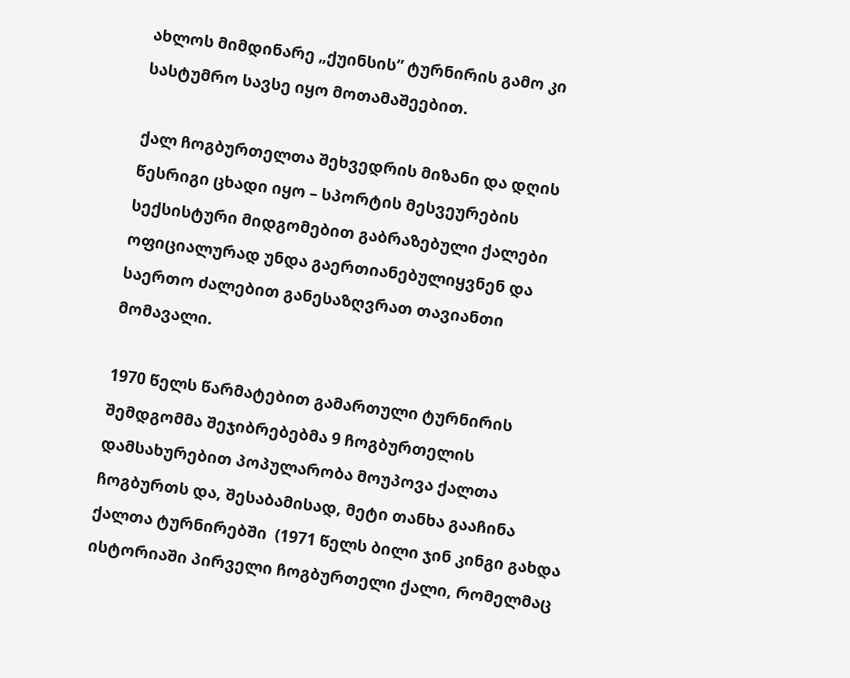ახლოს მიმდინარე „ქუინსის” ტურნირის გამო კი სასტუმრო სავსე იყო მოთამაშეებით.

ქალ ჩოგბურთელთა შეხვედრის მიზანი და დღის წესრიგი ცხადი იყო – სპორტის მესვეურების სექსისტური მიდგომებით გაბრაზებული ქალები ოფიციალურად უნდა გაერთიანებულიყვნენ და საერთო ძალებით განესაზღვრათ თავიანთი მომავალი.

1970 წელს წარმატებით გამართული ტურნირის შემდგომმა შეჯიბრებებმა 9 ჩოგბურთელის დამსახურებით პოპულარობა მოუპოვა ქალთა ჩოგბურთს და, შესაბამისად, მეტი თანხა გააჩინა ქალთა ტურნირებში  (1971 წელს ბილი ჯინ კინგი გახდა  ისტორიაში პირველი ჩოგბურთელი ქალი, რომელმაც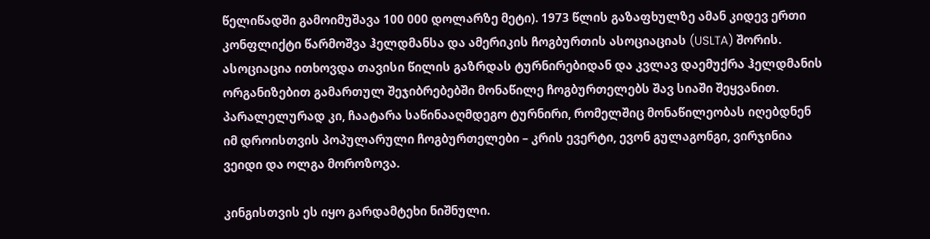წელიწადში გამოიმუშავა 100 000 დოლარზე მეტი). 1973 წლის გაზაფხულზე ამან კიდევ ერთი კონფლიქტი წარმოშვა ჰელდმანსა და ამერიკის ჩოგბურთის ასოციაციას (USLTA) შორის. ასოციაცია ითხოვდა თავისი წილის გაზრდას ტურნირებიდან და კვლავ დაემუქრა ჰელდმანის ორგანიზებით გამართულ შეჯიბრებებში მონაწილე ჩოგბურთელებს შავ სიაში შეყვანით. პარალელურად კი, ჩაატარა საწინააღმდეგო ტურნირი, რომელშიც მონაწილეობას იღებდნენ იმ დროისთვის პოპულარული ჩოგბურთელები – კრის ევერტი, ევონ გულაგონგი, ვირჯინია ვეიდი და ოლგა მოროზოვა.

კინგისთვის ეს იყო გარდამტეხი ნიშნული.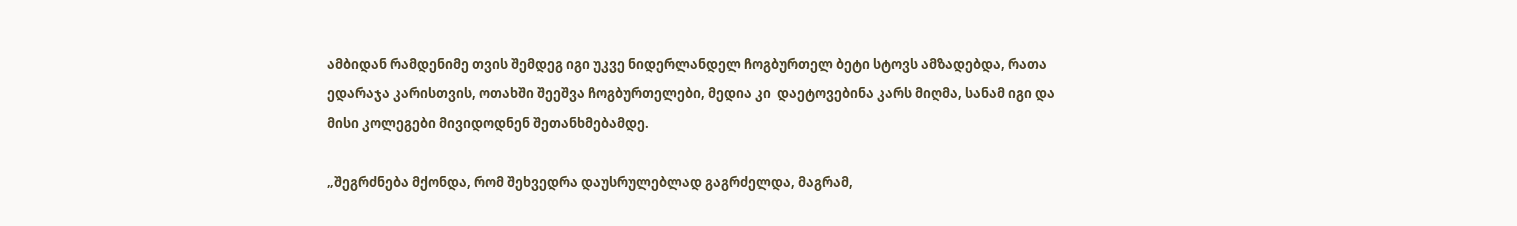ამბიდან რამდენიმე თვის შემდეგ იგი უკვე ნიდერლანდელ ჩოგბურთელ ბეტი სტოვს ამზადებდა, რათა ედარაჯა კარისთვის, ოთახში შეეშვა ჩოგბურთელები, მედია კი  დაეტოვებინა კარს მიღმა, სანამ იგი და მისი კოლეგები მივიდოდნენ შეთანხმებამდე.

„შეგრძნება მქონდა, რომ შეხვედრა დაუსრულებლად გაგრძელდა, მაგრამ,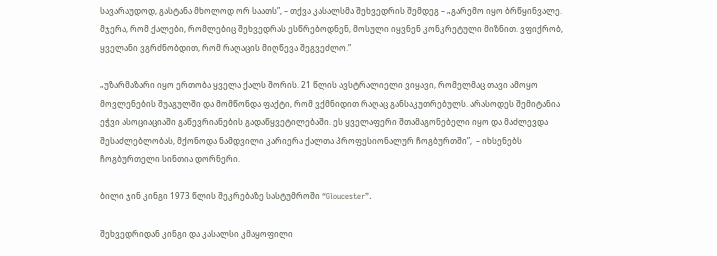სავარაუდოდ, გასტანა მხოლოდ ორ საათს”, – თქვა კასალსმა შეხვედრის შემდეგ – „გარემო იყო ბრწყინვალე. მჯერა, რომ ქალები, რომლებიც შეხვედრას ესწრებოდნენ, მოსული იყვნენ კონკრეტული მიზნით. ვფიქრობ, ყველანი ვგრძნობდით, რომ რაღაცის მიღწევა შეგვეძლო.”

„უზარმაზარი იყო ერთობა ყველა ქალს შორის. 21 წლის ავსტრალიელი ვიყავი, რომელმაც თავი ამოყო მოვლენების შუაგულში და მომწონდა ფაქტი, რომ ვქმნიდით რაღაც განსაკუთრებულს. არასოდეს შემიტანია ეჭვი ასოციაციაში გაწევრიანების გადაწყვეტილებაში. ეს ყველაფერი შთამაგონებელი იყო და მაძლევდა შესაძლებლობას, მქონოდა ნამდვილი კარიერა ქალთა პროფესიონალურ ჩოგბურთში”,  – იხსენებს ჩოგბურთელი სინთია დორნერი.

ბილი ჯინ კინგი 1973 წლის შეკრებაზე სასტუმროში “Gloucester”.

შეხვედრიდან კინგი და კასალსი კმაყოფილი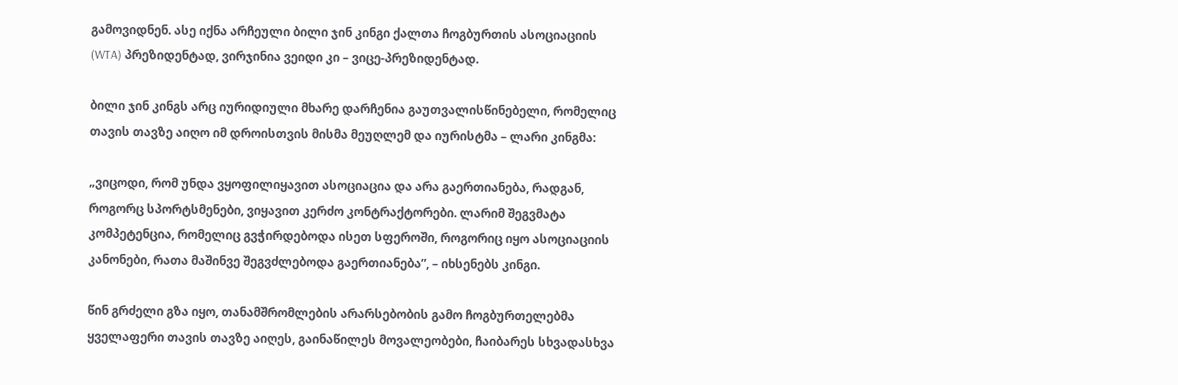გამოვიდნენ. ასე იქნა არჩეული ბილი ჯინ კინგი ქალთა ჩოგბურთის ასოციაციის (WTA) პრეზიდენტად, ვირჯინია ვეიდი კი – ვიცე-პრეზიდენტად.

ბილი ჯინ კინგს არც იურიდიული მხარე დარჩენია გაუთვალისწინებელი, რომელიც თავის თავზე აიღო იმ დროისთვის მისმა მეუღლემ და იურისტმა – ლარი კინგმა:

„ვიცოდი, რომ უნდა ვყოფილიყავით ასოციაცია და არა გაერთიანება, რადგან, როგორც სპორტსმენები, ვიყავით კერძო კონტრაქტორები. ლარიმ შეგვმატა კომპეტენცია, რომელიც გვჭირდებოდა ისეთ სფეროში, როგორიც იყო ასოციაციის კანონები, რათა მაშინვე შეგვძლებოდა გაერთიანება”, – იხსენებს კინგი.

წინ გრძელი გზა იყო, თანამშრომლების არარსებობის გამო ჩოგბურთელებმა ყველაფერი თავის თავზე აიღეს, გაინაწილეს მოვალეობები, ჩაიბარეს სხვადასხვა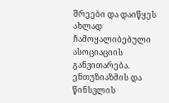შრეები და დაიწყეს ახლად ჩამოყალიბებული ასოციაციის განვითარება. ენთუზიაზმის და წინსვლის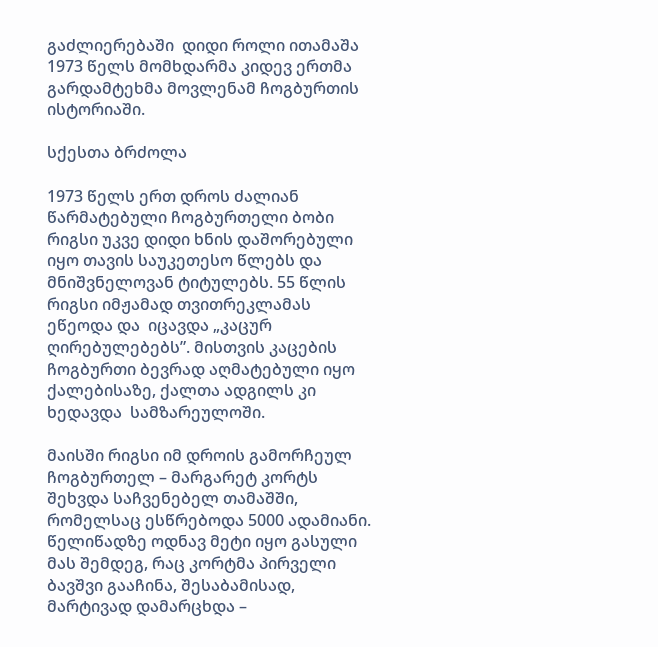გაძლიერებაში  დიდი როლი ითამაშა 1973 წელს მომხდარმა კიდევ ერთმა გარდამტეხმა მოვლენამ ჩოგბურთის ისტორიაში.

სქესთა ბრძოლა

1973 წელს ერთ დროს ძალიან წარმატებული ჩოგბურთელი ბობი რიგსი უკვე დიდი ხნის დაშორებული იყო თავის საუკეთესო წლებს და მნიშვნელოვან ტიტულებს. 55 წლის რიგსი იმჟამად თვითრეკლამას ეწეოდა და  იცავდა „კაცურ ღირებულებებს”. მისთვის კაცების ჩოგბურთი ბევრად აღმატებული იყო ქალებისაზე, ქალთა ადგილს კი ხედავდა  სამზარეულოში.

მაისში რიგსი იმ დროის გამორჩეულ ჩოგბურთელ – მარგარეტ კორტს შეხვდა საჩვენებელ თამაშში, რომელსაც ესწრებოდა 5000 ადამიანი. წელიწადზე ოდნავ მეტი იყო გასული მას შემდეგ, რაც კორტმა პირველი ბავშვი გააჩინა, შესაბამისად, მარტივად დამარცხდა –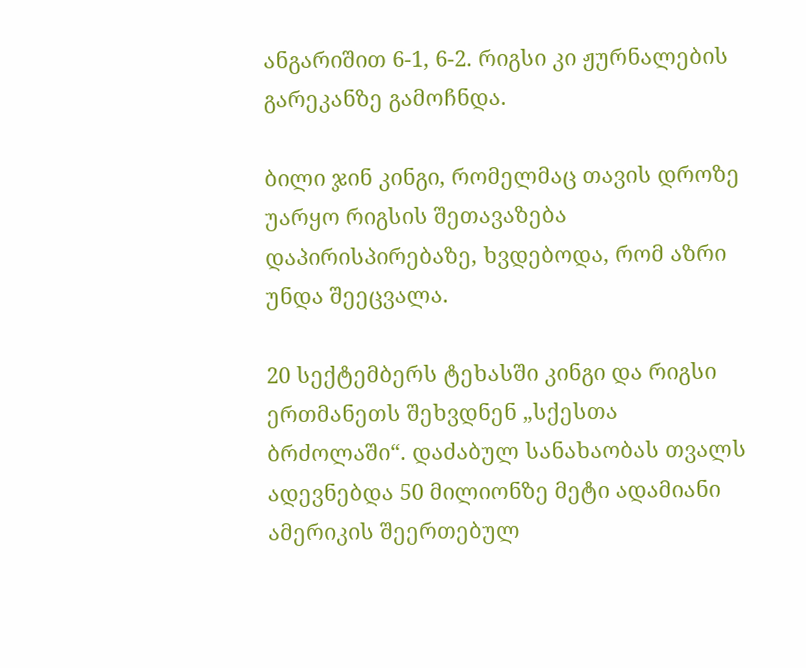ანგარიშით 6-1, 6-2. რიგსი კი ჟურნალების გარეკანზე გამოჩნდა.

ბილი ჯინ კინგი, რომელმაც თავის დროზე უარყო რიგსის შეთავაზება დაპირისპირებაზე, ხვდებოდა, რომ აზრი უნდა შეეცვალა.

20 სექტემბერს ტეხასში კინგი და რიგსი ერთმანეთს შეხვდნენ „სქესთა ბრძოლაში“. დაძაბულ სანახაობას თვალს ადევნებდა 50 მილიონზე მეტი ადამიანი ამერიკის შეერთებულ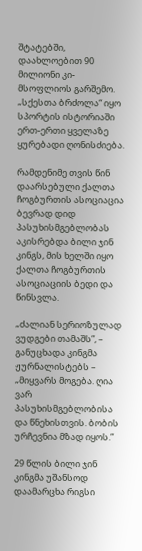შტატებში, დაახლოებით 90 მილიონი კი- მსოფლიოს გარშემო. „სქესთა ბრძოლა“ იყო სპორტის ისტორიაში ერთ-ერთი ყველაზე ყურებადი ღონისძიება.

რამდენიმე თვის წინ დაარსებული ქალთა ჩოგბურთის ასოციაცია ბევრად დიდ პასუხისმგებლობას აკისრებდა ბილი ჯინ კინგს, მის ხელში იყო ქალთა ჩოგბურთის ასოციაციის ბედი და წინსვლა.

„ძალიან სერიოზულად ვუდგები თამაშს”, – განუცხადა კინგმა ჟურნალისტებს – „მიყვარს მოგება. ღია ვარ პასუხისმგებლობისა და წნეხისთვის. ბობის ურჩევნია მზად იყოს.”

29 წლის ბილი ჯინ კინგმა უშანსოდ დაამარცხა რიგსი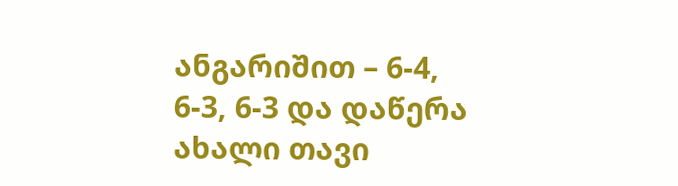ანგარიშით – 6-4, 6-3, 6-3 და დაწერა ახალი თავი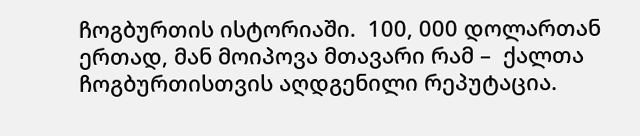ჩოგბურთის ისტორიაში.  100, 000 დოლართან ერთად, მან მოიპოვა მთავარი რამ –  ქალთა ჩოგბურთისთვის აღდგენილი რეპუტაცია.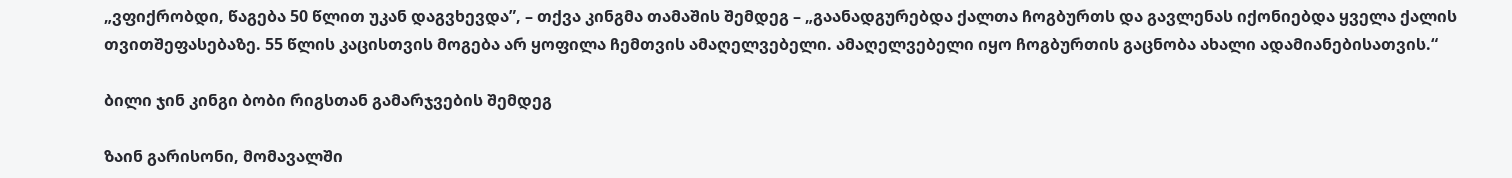„ვფიქრობდი, წაგება 50 წლით უკან დაგვხევდა”, – თქვა კინგმა თამაშის შემდეგ – „გაანადგურებდა ქალთა ჩოგბურთს და გავლენას იქონიებდა ყველა ქალის თვითშეფასებაზე. 55 წლის კაცისთვის მოგება არ ყოფილა ჩემთვის ამაღელვებელი. ამაღელვებელი იყო ჩოგბურთის გაცნობა ახალი ადამიანებისათვის.“

ბილი ჯინ კინგი ბობი რიგსთან გამარჯვების შემდეგ

ზაინ გარისონი, მომავალში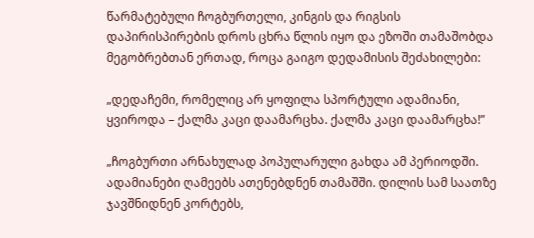წარმატებული ჩოგბურთელი, კინგის და რიგსის დაპირისპირების დროს ცხრა წლის იყო და ეზოში თამაშობდა მეგობრებთან ერთად, როცა გაიგო დედამისის შეძახილები:

„დედაჩემი, რომელიც არ ყოფილა სპორტული ადამიანი, ყვიროდა – ქალმა კაცი დაამარცხა. ქალმა კაცი დაამარცხა!”

„ჩოგბურთი არნახულად პოპულარული გახდა ამ პერიოდში. ადამიანები ღამეებს ათენებდნენ თამაშში. დილის სამ საათზე ჯავშნიდნენ კორტებს,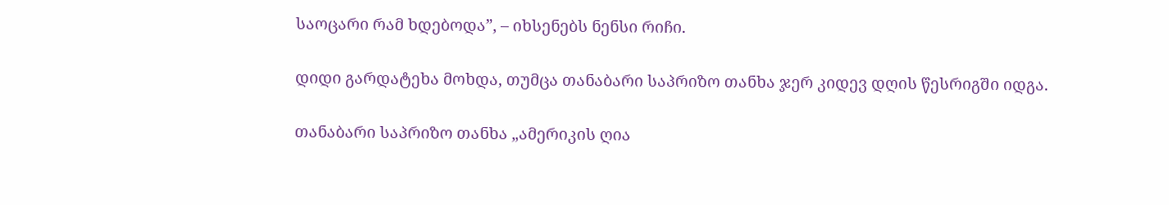საოცარი რამ ხდებოდა”, – იხსენებს ნენსი რიჩი.

დიდი გარდატეხა მოხდა, თუმცა თანაბარი საპრიზო თანხა ჯერ კიდევ დღის წესრიგში იდგა.

თანაბარი საპრიზო თანხა „ამერიკის ღია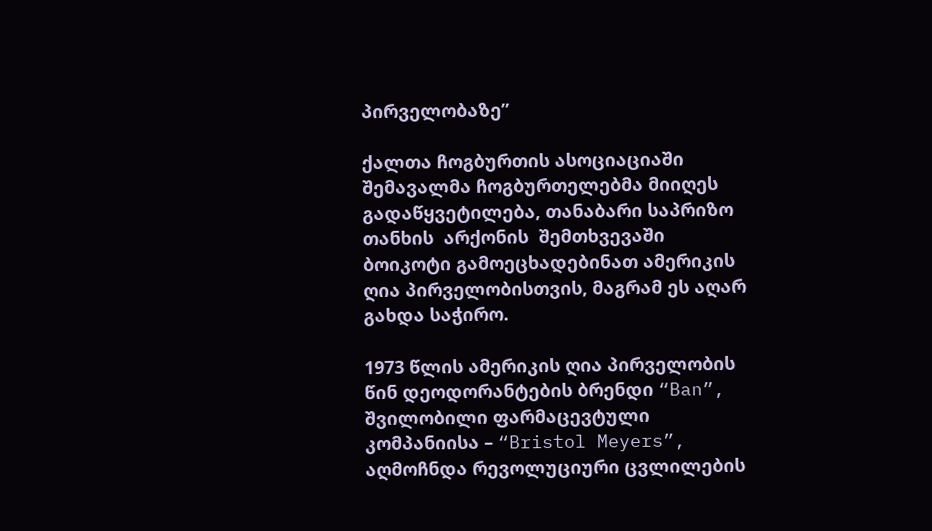პირველობაზე”

ქალთა ჩოგბურთის ასოციაციაში შემავალმა ჩოგბურთელებმა მიიღეს გადაწყვეტილება, თანაბარი საპრიზო თანხის  არქონის  შემთხვევაში ბოიკოტი გამოეცხადებინათ ამერიკის ღია პირველობისთვის, მაგრამ ეს აღარ გახდა საჭირო.

1973 წლის ამერიკის ღია პირველობის წინ დეოდორანტების ბრენდი “Ban”, შვილობილი ფარმაცევტული კომპანიისა – “Bristol Meyers”,  აღმოჩნდა რევოლუციური ცვლილების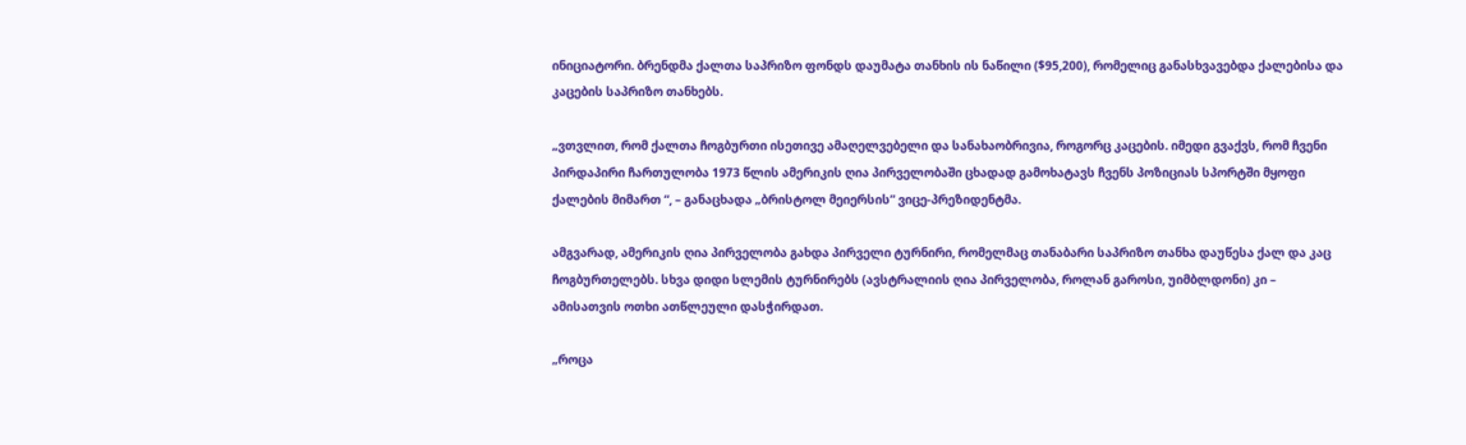ინიციატორი. ბრენდმა ქალთა საპრიზო ფონდს დაუმატა თანხის ის ნაწილი ($95,200), რომელიც განასხვავებდა ქალებისა და კაცების საპრიზო თანხებს.

„ვთვლით, რომ ქალთა ჩოგბურთი ისეთივე ამაღელვებელი და სანახაობრივია, როგორც კაცების. იმედი გვაქვს, რომ ჩვენი პირდაპირი ჩართულობა 1973 წლის ამერიკის ღია პირველობაში ცხადად გამოხატავს ჩვენს პოზიციას სპორტში მყოფი ქალების მიმართ “, – განაცხადა „ბრისტოლ მეიერსის” ვიცე-პრეზიდენტმა.

ამგვარად, ამერიკის ღია პირველობა გახდა პირველი ტურნირი, რომელმაც თანაბარი საპრიზო თანხა დაუწესა ქალ და კაც ჩოგბურთელებს. სხვა დიდი სლემის ტურნირებს (ავსტრალიის ღია პირველობა, როლან გაროსი, უიმბლდონი) კი – ამისათვის ოთხი ათწლეული დასჭირდათ.

„როცა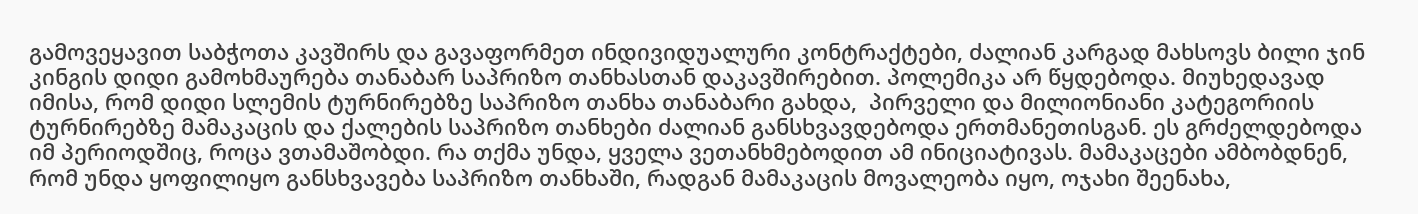გამოვეყავით საბჭოთა კავშირს და გავაფორმეთ ინდივიდუალური კონტრაქტები, ძალიან კარგად მახსოვს ბილი ჯინ კინგის დიდი გამოხმაურება თანაბარ საპრიზო თანხასთან დაკავშირებით. პოლემიკა არ წყდებოდა. მიუხედავად იმისა, რომ დიდი სლემის ტურნირებზე საპრიზო თანხა თანაბარი გახდა,  პირველი და მილიონიანი კატეგორიის ტურნირებზე მამაკაცის და ქალების საპრიზო თანხები ძალიან განსხვავდებოდა ერთმანეთისგან. ეს გრძელდებოდა იმ პერიოდშიც, როცა ვთამაშობდი. რა თქმა უნდა, ყველა ვეთანხმებოდით ამ ინიციატივას. მამაკაცები ამბობდნენ, რომ უნდა ყოფილიყო განსხვავება საპრიზო თანხაში, რადგან მამაკაცის მოვალეობა იყო, ოჯახი შეენახა,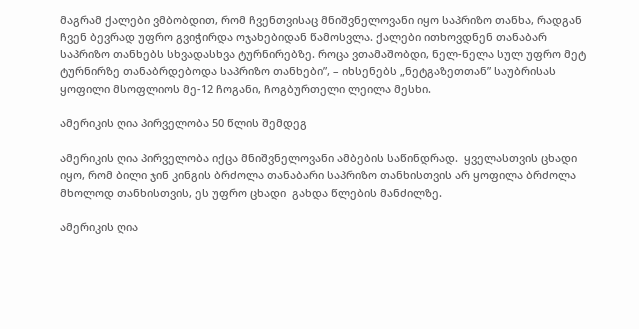მაგრამ ქალები ვმბობდით, რომ ჩვენთვისაც მნიშვნელოვანი იყო საპრიზო თანხა, რადგან ჩვენ ბევრად უფრო გვიჭირდა ოჯახებიდან წამოსვლა. ქალები ითხოვდნენ თანაბარ საპრიზო თანხებს სხვადასხვა ტურნირებზე. როცა ვთამაშობდი, ნელ-ნელა სულ უფრო მეტ ტურნირზე თანაბრდებოდა საპრიზო თანხები”, – იხსენებს „ნეტგაზეთთან” საუბრისას ყოფილი მსოფლიოს მე-12 ჩოგანი, ჩოგბურთელი ლეილა მესხი.

ამერიკის ღია პირველობა 50 წლის შემდეგ

ამერიკის ღია პირველობა იქცა მნიშვნელოვანი ამბების საწინდრად.  ყველასთვის ცხადი იყო, რომ ბილი ჯინ კინგის ბრძოლა თანაბარი საპრიზო თანხისთვის არ ყოფილა ბრძოლა მხოლოდ თანხისთვის, ეს უფრო ცხადი  გახდა წლების მანძილზე.

ამერიკის ღია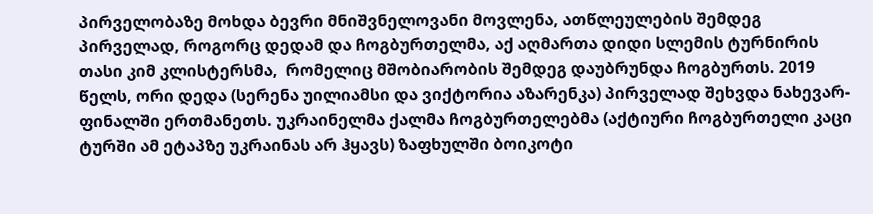პირველობაზე მოხდა ბევრი მნიშვნელოვანი მოვლენა, ათწლეულების შემდეგ პირველად, როგორც დედამ და ჩოგბურთელმა, აქ აღმართა დიდი სლემის ტურნირის თასი კიმ კლისტერსმა,  რომელიც მშობიარობის შემდეგ დაუბრუნდა ჩოგბურთს. 2019 წელს, ორი დედა (სერენა უილიამსი და ვიქტორია აზარენკა) პირველად შეხვდა ნახევარ-ფინალში ერთმანეთს. უკრაინელმა ქალმა ჩოგბურთელებმა (აქტიური ჩოგბურთელი კაცი ტურში ამ ეტაპზე უკრაინას არ ჰყავს) ზაფხულში ბოიკოტი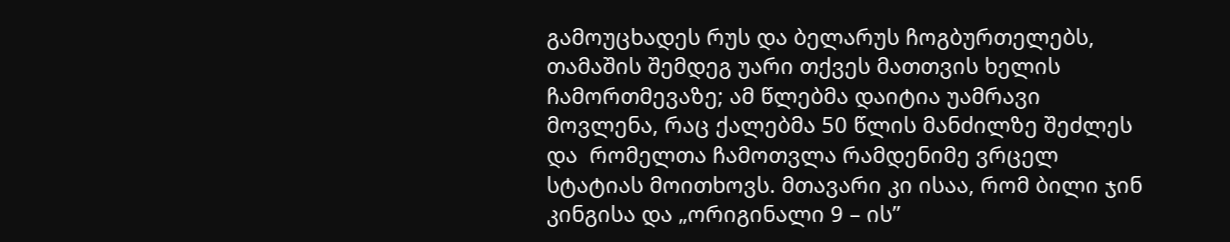გამოუცხადეს რუს და ბელარუს ჩოგბურთელებს, თამაშის შემდეგ უარი თქვეს მათთვის ხელის ჩამორთმევაზე; ამ წლებმა დაიტია უამრავი მოვლენა, რაც ქალებმა 50 წლის მანძილზე შეძლეს და  რომელთა ჩამოთვლა რამდენიმე ვრცელ სტატიას მოითხოვს. მთავარი კი ისაა, რომ ბილი ჯინ კინგისა და „ორიგინალი 9 – ის”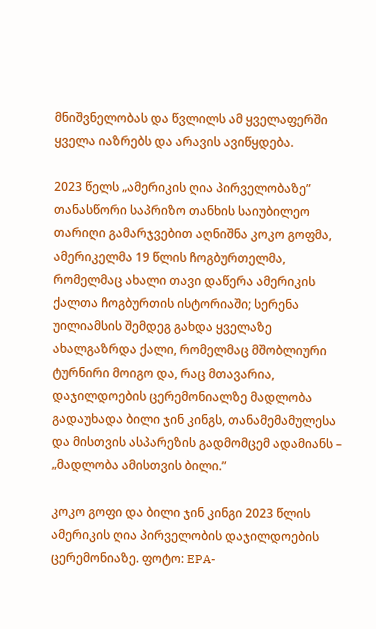მნიშვნელობას და წვლილს ამ ყველაფერში ყველა იაზრებს და არავის ავიწყდება.

2023 წელს „ამერიკის ღია პირველობაზე” თანასწორი საპრიზო თანხის საიუბილეო თარიღი გამარჯვებით აღნიშნა კოკო გოფმა, ამერიკელმა 19 წლის ჩოგბურთელმა, რომელმაც ახალი თავი დაწერა ამერიკის ქალთა ჩოგბურთის ისტორიაში; სერენა უილიამსის შემდეგ გახდა ყველაზე ახალგაზრდა ქალი, რომელმაც მშობლიური ტურნირი მოიგო და, რაც მთავარია, დაჯილდოების ცერემონიალზე მადლობა გადაუხადა ბილი ჯინ კინგს, თანამემამულესა და მისთვის ასპარეზის გადმომცემ ადამიანს – „მადლობა ამისთვის ბილი.”

კოკო გოფი და ბილი ჯინ კინგი 2023 წლის ამერიკის ღია პირველობის დაჯილდოების ცერემონიაზე. ფოტო: EPA-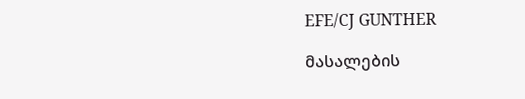EFE/CJ GUNTHER

მასალების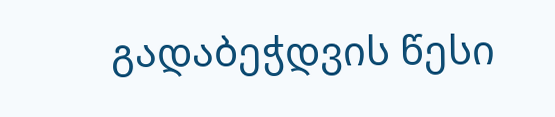გადაბეჭდვის წესი